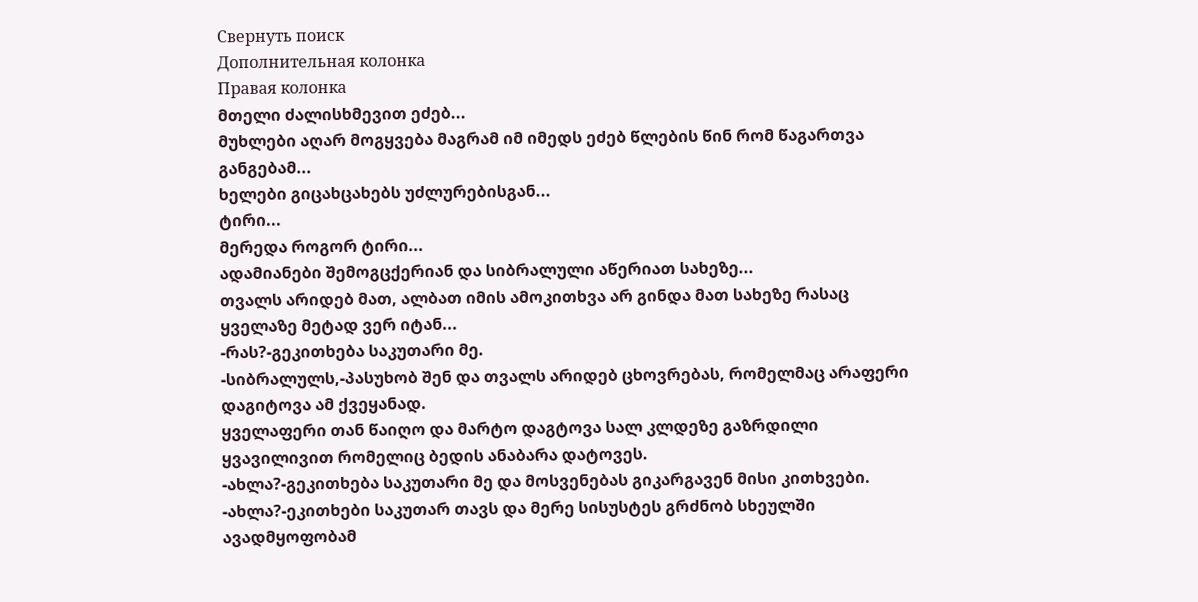Свернуть поиск
Дополнительная колонка
Правая колонка
მთელი ძალისხმევით ეძებ...
მუხლები აღარ მოგყვება მაგრამ იმ იმედს ეძებ წლების წინ რომ წაგართვა განგებამ...
ხელები გიცახცახებს უძლურებისგან...
ტირი...
მერედა როგორ ტირი...
ადამიანები შემოგცქერიან და სიბრალული აწერიათ სახეზე...
თვალს არიდებ მათ, ალბათ იმის ამოკითხვა არ გინდა მათ სახეზე რასაც ყველაზე მეტად ვერ იტან...
-რას?-გეკითხება საკუთარი მე.
-სიბრალულს,-პასუხობ შენ და თვალს არიდებ ცხოვრებას, რომელმაც არაფერი დაგიტოვა ამ ქვეყანად.
ყველაფერი თან წაიღო და მარტო დაგტოვა სალ კლდეზე გაზრდილი ყვავილივით რომელიც ბედის ანაბარა დატოვეს.
-ახლა?-გეკითხება საკუთარი მე და მოსვენებას გიკარგავენ მისი კითხვები.
-ახლა?-ეკითხები საკუთარ თავს და მერე სისუსტეს გრძნობ სხეულში ავადმყოფობამ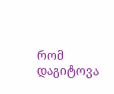რომ დაგიტოვა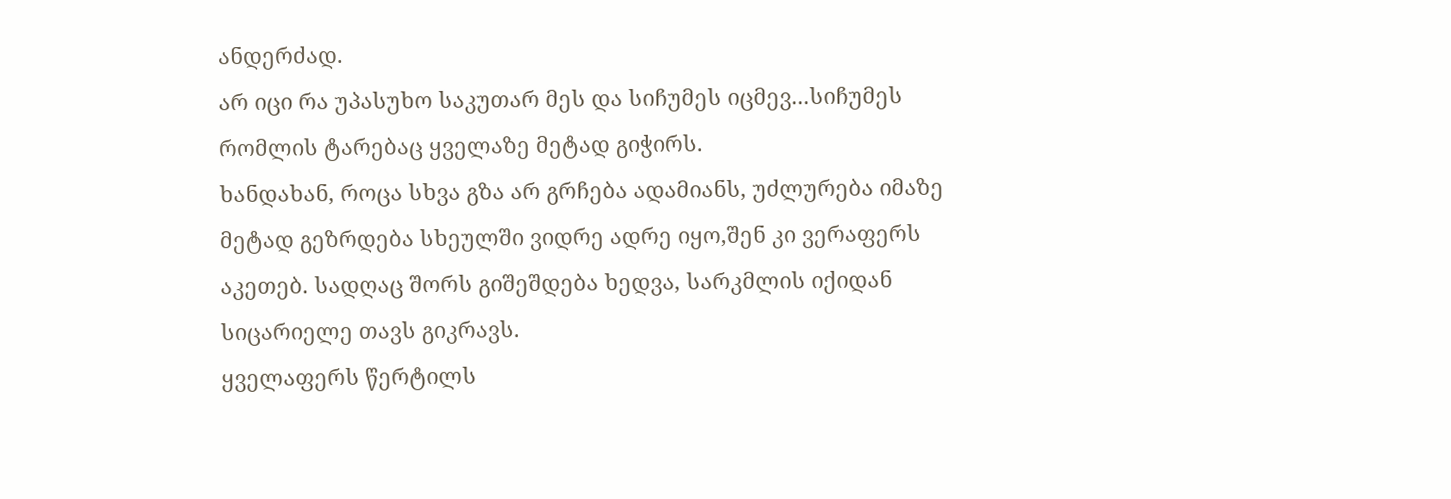ანდერძად.
არ იცი რა უპასუხო საკუთარ მეს და სიჩუმეს იცმევ...სიჩუმეს რომლის ტარებაც ყველაზე მეტად გიჭირს.
ხანდახან, როცა სხვა გზა არ გრჩება ადამიანს, უძლურება იმაზე მეტად გეზრდება სხეულში ვიდრე ადრე იყო,შენ კი ვერაფერს აკეთებ. სადღაც შორს გიშეშდება ხედვა, სარკმლის იქიდან სიცარიელე თავს გიკრავს.
ყველაფერს წერტილს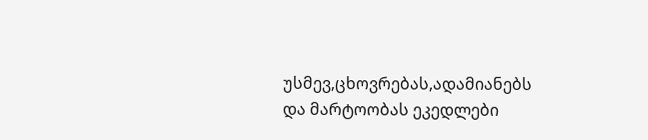უსმევ,ცხოვრებას,ადამიანებს
და მარტოობას ეკედლები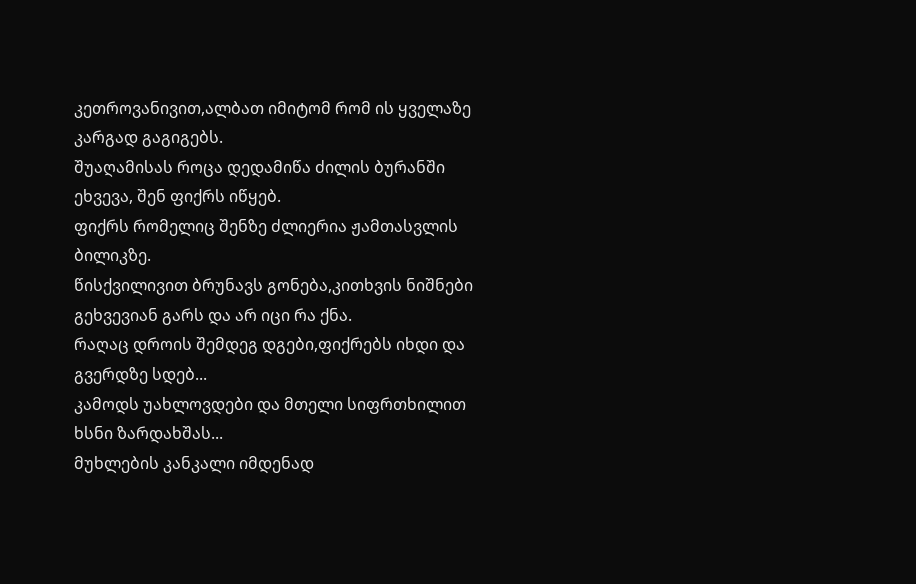კეთროვანივით,ალბათ იმიტომ რომ ის ყველაზე კარგად გაგიგებს.
შუაღამისას როცა დედამიწა ძილის ბურანში ეხვევა, შენ ფიქრს იწყებ.
ფიქრს რომელიც შენზე ძლიერია ჟამთასვლის ბილიკზე.
წისქვილივით ბრუნავს გონება,კითხვის ნიშნები გეხვევიან გარს და არ იცი რა ქნა.
რაღაც დროის შემდეგ დგები,ფიქრებს იხდი და გვერდზე სდებ...
კამოდს უახლოვდები და მთელი სიფრთხილით ხსნი ზარდახშას...
მუხლების კანკალი იმდენად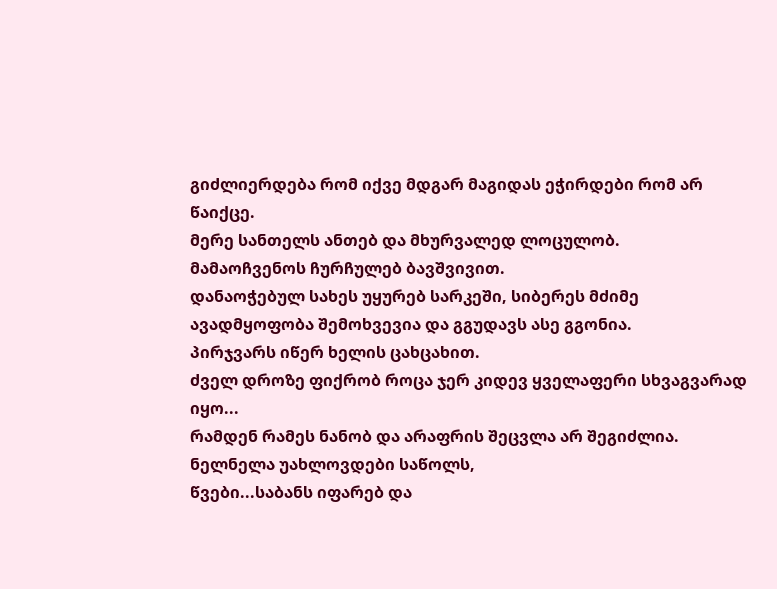გიძლიერდება რომ იქვე მდგარ მაგიდას ეჭირდები რომ არ წაიქცე.
მერე სანთელს ანთებ და მხურვალედ ლოცულობ.
მამაოჩვენოს ჩურჩულებ ბავშვივით.
დანაოჭებულ სახეს უყურებ სარკეში, სიბერეს მძიმე ავადმყოფობა შემოხვევია და გგუდავს ასე გგონია.
პირჯვარს იწერ ხელის ცახცახით.
ძველ დროზე ფიქრობ როცა ჯერ კიდევ ყველაფერი სხვაგვარად იყო...
რამდენ რამეს ნანობ და არაფრის შეცვლა არ შეგიძლია.
ნელნელა უახლოვდები საწოლს,
წვები...საბანს იფარებ და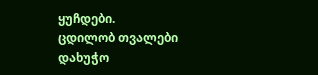ყუჩდები.
ცდილობ თვალები დახუჭო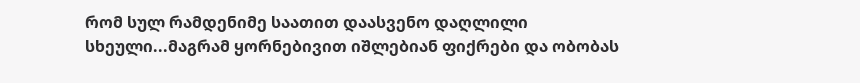რომ სულ რამდენიმე საათით დაასვენო დაღლილი სხეული...მაგრამ ყორნებივით იშლებიან ფიქრები და ობობას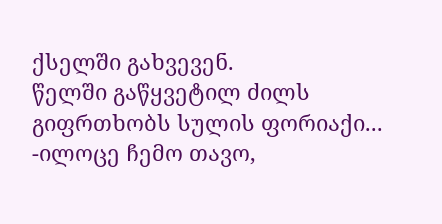ქსელში გახვევენ.
წელში გაწყვეტილ ძილს გიფრთხობს სულის ფორიაქი...
-ილოცე ჩემო თავო,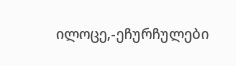ილოცე,-ეჩურჩულები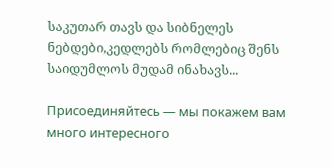საკუთარ თავს და სიბნელეს ნებდები,კედლებს რომლებიც შენს საიდუმლოს მუდამ ინახავს...

Присоединяйтесь — мы покажем вам много интересного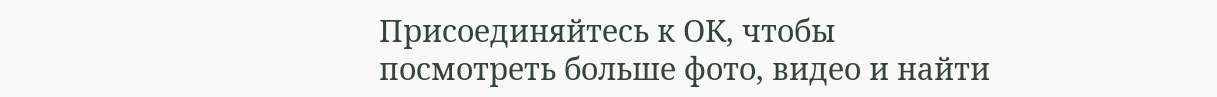Присоединяйтесь к ОК, чтобы посмотреть больше фото, видео и найти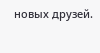новых друзей.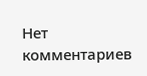Нет комментариев